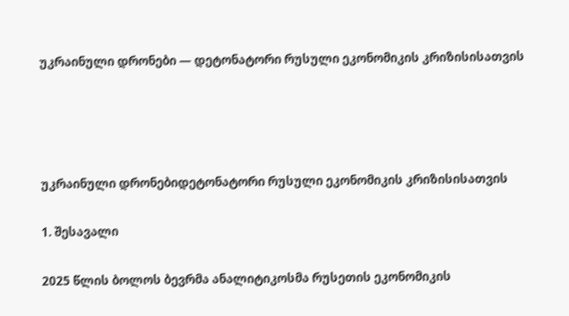უკრაინული დრონები — დეტონატორი რუსული ეკონომიკის კრიზისისათვის




უკრაინული დრონებიდეტონატორი რუსული ეკონომიკის კრიზისისათვის

1. შესავალი

2025 წლის ბოლოს ბევრმა ანალიტიკოსმა რუსეთის ეკონომიკის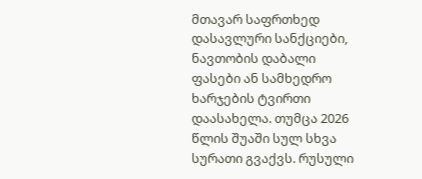მთავარ საფრთხედ დასავლური სანქციები, ნავთობის დაბალი ფასები ან სამხედრო ხარჯების ტვირთი დაასახელა. თუმცა 2026 წლის შუაში სულ სხვა სურათი გვაქვს. რუსული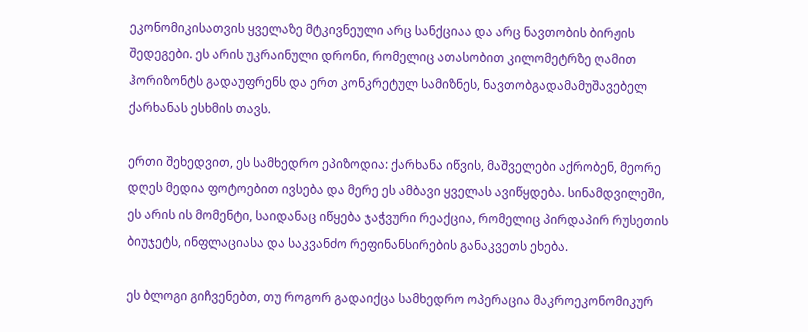ეკონომიკისათვის ყველაზე მტკივნეული არც სანქციაა და არც ნავთობის ბირჟის შედეგები. ეს არის უკრაინული დრონი, რომელიც ათასობით კილომეტრზე ღამით ჰორიზონტს გადაუფრენს და ერთ კონკრეტულ სამიზნეს, ნავთობგადამამუშავებელ ქარხანას ესხმის თავს.

ერთი შეხედვით, ეს სამხედრო ეპიზოდია: ქარხანა იწვის, მაშველები აქრობენ, მეორე დღეს მედია ფოტოებით ივსება და მერე ეს ამბავი ყველას ავიწყდება. სინამდვილეში, ეს არის ის მომენტი, საიდანაც იწყება ჯაჭვური რეაქცია, რომელიც პირდაპირ რუსეთის ბიუჯეტს, ინფლაციასა და საკვანძო რეფინანსირების განაკვეთს ეხება.

ეს ბლოგი გიჩვენებთ, თუ როგორ გადაიქცა სამხედრო ოპერაცია მაკროეკონომიკურ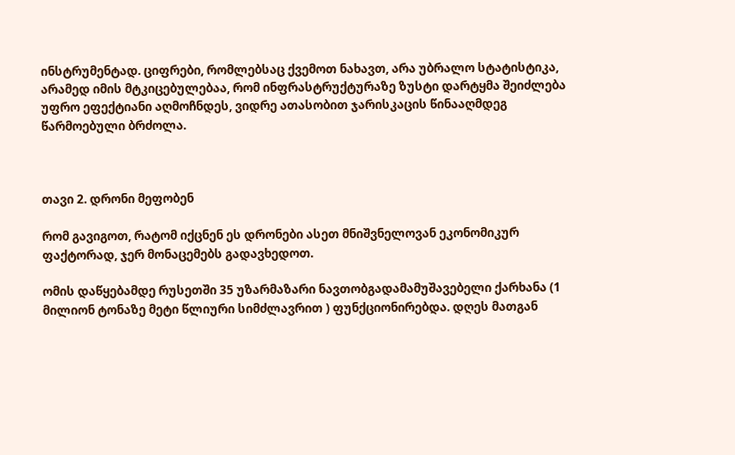ინსტრუმენტად. ციფრები, რომლებსაც ქვემოთ ნახავთ, არა უბრალო სტატისტიკა, არამედ იმის მტკიცებულებაა, რომ ინფრასტრუქტურაზე ზუსტი დარტყმა შეიძლება უფრო ეფექტიანი აღმოჩნდეს, ვიდრე ათასობით ჯარისკაცის წინააღმდეგ წარმოებული ბრძოლა.



თავი 2. დრონი მეფობენ

რომ გავიგოთ, რატომ იქცნენ ეს დრონები ასეთ მნიშვნელოვან ეკონომიკურ ფაქტორად, ჯერ მონაცემებს გადავხედოთ.

ომის დაწყებამდე რუსეთში 35 უზარმაზარი ნავთობგადამამუშავებელი ქარხანა (1 მილიონ ტონაზე მეტი წლიური სიმძლავრით ) ფუნქციონირებდა. დღეს მათგან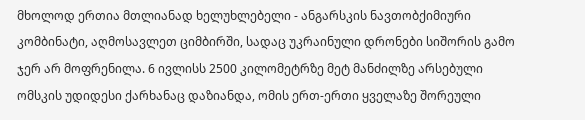მხოლოდ ერთია მთლიანად ხელუხლებელი - ანგარსკის ნავთობქიმიური კომბინატი, აღმოსავლეთ ციმბირში, სადაც უკრაინული დრონები სიშორის გამო ჯერ არ მოფრენილა. 6 ივლისს 2500 კილომეტრზე მეტ მანძილზე არსებული ომსკის უდიდესი ქარხანაც დაზიანდა, ომის ერთ-ერთი ყველაზე შორეული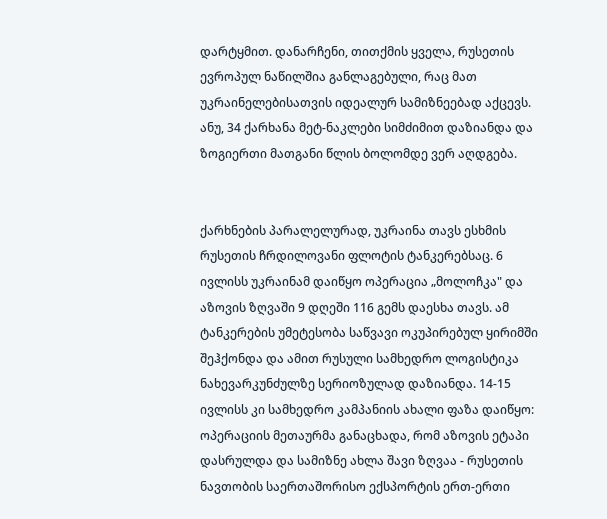დარტყმით. დანარჩენი, თითქმის ყველა, რუსეთის ევროპულ ნაწილშია განლაგებული, რაც მათ უკრაინელებისათვის იდეალურ სამიზნეებად აქცევს. ანუ, 34 ქარხანა მეტ-ნაკლები სიმძიმით დაზიანდა და ზოგიერთი მათგანი წლის ბოლომდე ვერ აღდგება.


ქარხნების პარალელურად, უკრაინა თავს ესხმის რუსეთის ჩრდილოვანი ფლოტის ტანკერებსაც. 6 ივლისს უკრაინამ დაიწყო ოპერაცია „მოლოჩკა" და აზოვის ზღვაში 9 დღეში 116 გემს დაესხა თავს. ამ ტანკერების უმეტესობა საწვავი ოკუპირებულ ყირიმში შეჰქონდა და ამით რუსული სამხედრო ლოგისტიკა ნახევარკუნძულზე სერიოზულად დაზიანდა. 14-15 ივლისს კი სამხედრო კამპანიის ახალი ფაზა დაიწყო: ოპერაციის მეთაურმა განაცხადა, რომ აზოვის ეტაპი დასრულდა და სამიზნე ახლა შავი ზღვაა - რუსეთის ნავთობის საერთაშორისო ექსპორტის ერთ-ერთი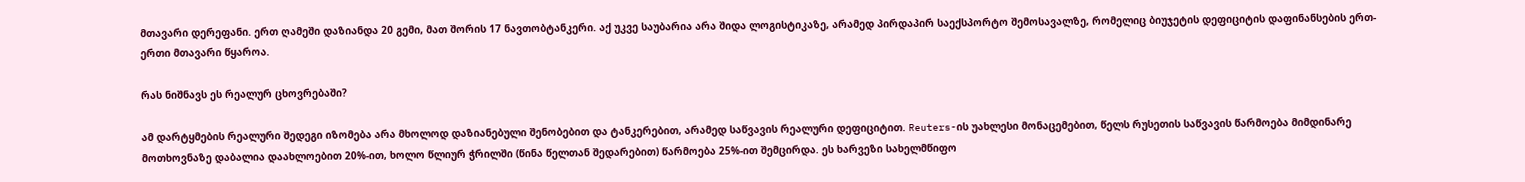მთავარი დერეფანი. ერთ ღამეში დაზიანდა 20 გემი, მათ შორის 17 ნავთობტანკერი. აქ უკვე საუბარია არა შიდა ლოგისტიკაზე, არამედ პირდაპირ საექსპორტო შემოსავალზე, რომელიც ბიუჯეტის დეფიციტის დაფინანსების ერთ-ერთი მთავარი წყაროა.

რას ნიშნავს ეს რეალურ ცხოვრებაში?

ამ დარტყმების რეალური შედეგი იზომება არა მხოლოდ დაზიანებული შენობებით და ტანკერებით, არამედ საწვავის რეალური დეფიციტით. Reuters-ის უახლესი მონაცემებით, წელს რუსეთის საწვავის წარმოება მიმდინარე მოთხოვნაზე დაბალია დაახლოებით 20%-ით, ხოლო წლიურ ჭრილში (წინა წელთან შედარებით) წარმოება 25%-ით შემცირდა. ეს ხარვეზი სახელმწიფო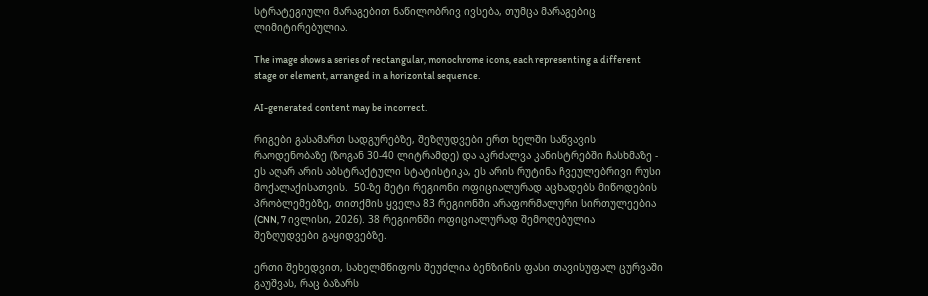სტრატეგიული მარაგებით ნაწილობრივ ივსება, თუმცა მარაგებიც ლიმიტირებულია.

The image shows a series of rectangular, monochrome icons, each representing a different stage or element, arranged in a horizontal sequence.

AI-generated content may be incorrect.

რიგები გასამართ სადგურებზე, შეზღუდვები ერთ ხელში საწვავის რაოდენობაზე (ზოგან 30-40 ლიტრამდე) და აკრძალვა კანისტრებში ჩასხმაზე - ეს აღარ არის აბსტრაქტული სტატისტიკა, ეს არის რუტინა ჩვეულებრივი რუსი მოქალაქისათვის.  50-ზე მეტი რეგიონი ოფიციალურად აცხადებს მიწოდების პრობლემებზე, თითქმის ყველა 83 რეგიონში არაფორმალური სირთულეებია (CNN, 7 ივლისი, 2026). 38 რეგიონში ოფიციალურად შემოღებულია შეზღუდვები გაყიდვებზე.

ერთი შეხედვით, სახელმწიფოს შეუძლია ბენზინის ფასი თავისუფალ ცურვაში გაუშვას, რაც ბაზარს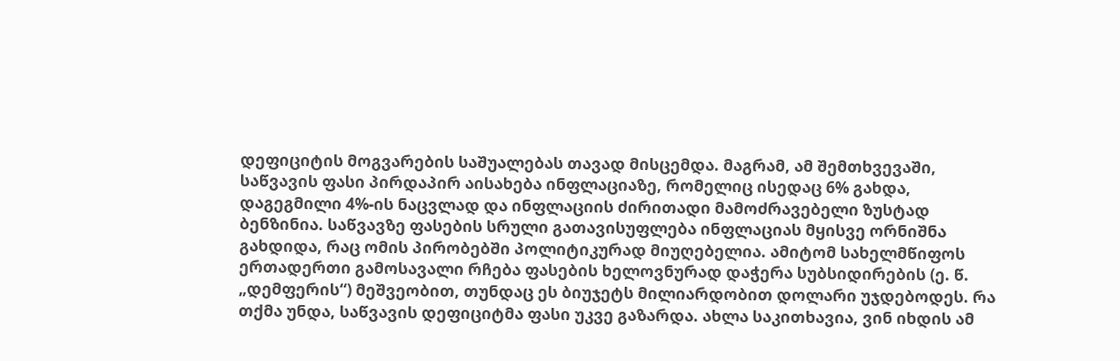დეფიციტის მოგვარების საშუალებას თავად მისცემდა. მაგრამ, ამ შემთხვევაში, საწვავის ფასი პირდაპირ აისახება ინფლაციაზე, რომელიც ისედაც 6% გახდა, დაგეგმილი 4%-ის ნაცვლად და ინფლაციის ძირითადი მამოძრავებელი ზუსტად ბენზინია. საწვავზე ფასების სრული გათავისუფლება ინფლაციას მყისვე ორნიშნა გახდიდა, რაც ომის პირობებში პოლიტიკურად მიუღებელია. ამიტომ სახელმწიფოს ერთადერთი გამოსავალი რჩება ფასების ხელოვნურად დაჭერა სუბსიდირების (ე. წ. „დემფერის“) მეშვეობით, თუნდაც ეს ბიუჯეტს მილიარდობით დოლარი უჯდებოდეს. რა თქმა უნდა, საწვავის დეფიციტმა ფასი უკვე გაზარდა. ახლა საკითხავია, ვინ იხდის ამ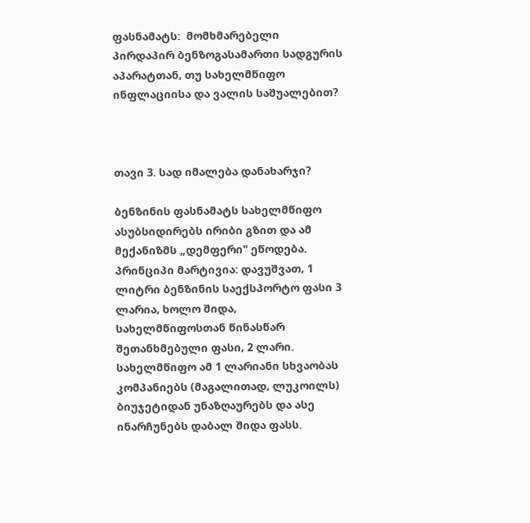ფასნამატს:  მომხმარებელი პირდაპირ ბენზოგასამართი სადგურის აპარატთან, თუ სახელმწიფო ინფლაციისა და ვალის საშუალებით?



თავი 3. სად იმალება დანახარჯი?

ბენზინის ფასნამატს სახელმწიფო ასუბსიდირებს ირიბი გზით და ამ მექანიზმს „დემფერი" ეწოდება. პრინციპი მარტივია: დავუშვათ, 1 ლიტრი ბენზინის საექსპორტო ფასი 3 ლარია, ხოლო შიდა, სახელმწიფოსთან წინასწარ შეთანხმებული ფასი, 2 ლარი. სახელმწიფო ამ 1 ლარიანი სხვაობას კომპანიებს (მაგალითად, ლუკოილს) ბიუჯეტიდან უნაზღაურებს და ასე ინარჩუნებს დაბალ შიდა ფასს.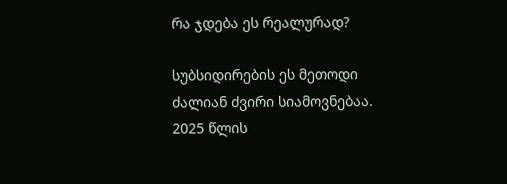რა ჯდება ეს რეალურად?

სუბსიდირების ეს მეთოდი ძალიან ძვირი სიამოვნებაა. 2025 წლის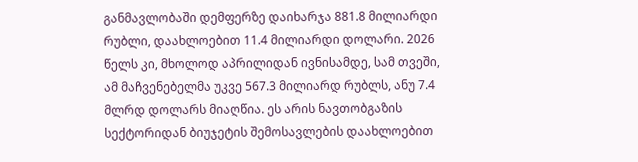განმავლობაში დემფერზე დაიხარჯა 881.8 მილიარდი რუბლი, დაახლოებით 11.4 მილიარდი დოლარი. 2026 წელს კი, მხოლოდ აპრილიდან ივნისამდე, სამ თვეში, ამ მაჩვენებელმა უკვე 567.3 მილიარდ რუბლს, ანუ 7.4 მლრდ დოლარს მიაღწია. ეს არის ნავთობგაზის სექტორიდან ბიუჯეტის შემოსავლების დაახლოებით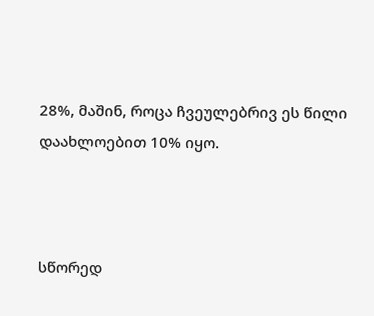28%, მაშინ, როცა ჩვეულებრივ ეს წილი დაახლოებით 10% იყო.



სწორედ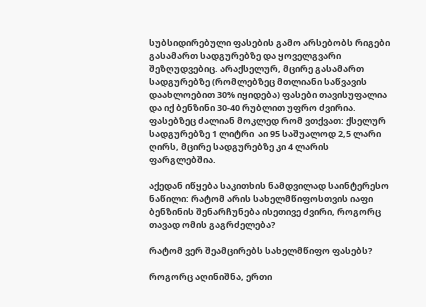სუბსიდირებული ფასების გამო არსებობს რიგები გასამართ სადგურებზე და ყოველგვარი შეზღუდვებიც. არაქსელურ, მცირე გასამართ სადგურებზე (რომლებზეც მთლიანი საწვავის დაახლოებით 30% იყიდება) ფასები თავისუფალია და იქ ბენზინი 30-40 რუბლით უფრო ძვირია. ფასებზეც ძალიან მოკლედ რომ ვთქვათ: ქსელურ სადგურებზე 1 ლიტრი  აი 95 საშუალოდ 2,5 ლარი ღირს, მცირე სადგურებზე კი 4 ლარის ფარგლებშია.

აქედან იწყება საკითხის ნამდვილად საინტერესო ნაწილი: რატომ არის სახელმწიფოსთვის იაფი ბენზინის შენარჩუნება ისეთივე ძვირი, როგორც თავად ომის გაგრძელება?

რატომ ვერ შეამცირებს სახელმწიფო ფასებს?

როგორც აღინიშნა, ერთი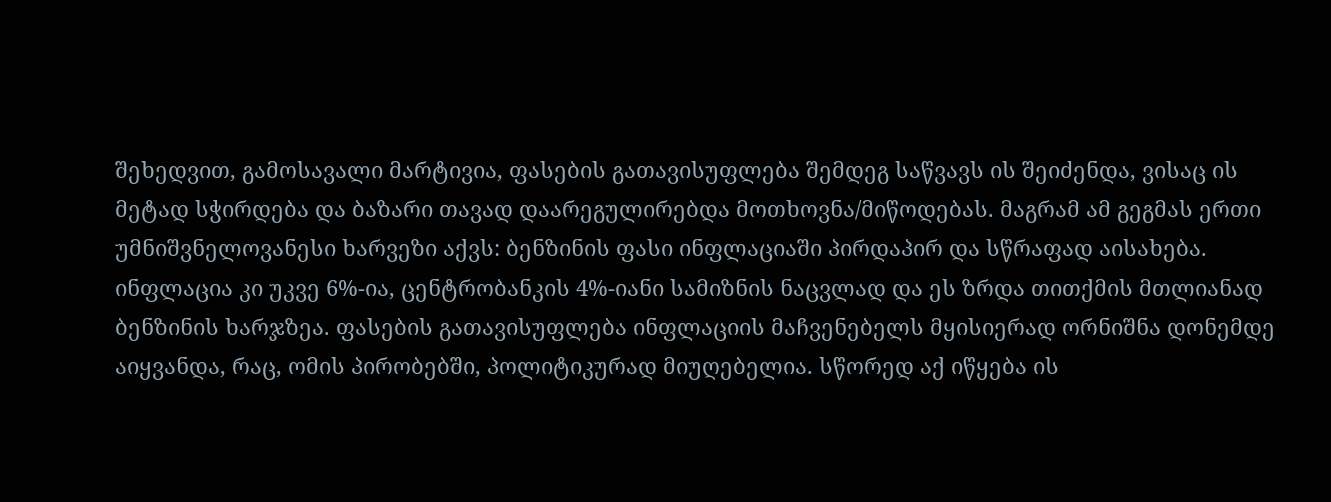შეხედვით, გამოსავალი მარტივია, ფასების გათავისუფლება შემდეგ საწვავს ის შეიძენდა, ვისაც ის მეტად სჭირდება და ბაზარი თავად დაარეგულირებდა მოთხოვნა/მიწოდებას. მაგრამ ამ გეგმას ერთი უმნიშვნელოვანესი ხარვეზი აქვს: ბენზინის ფასი ინფლაციაში პირდაპირ და სწრაფად აისახება. ინფლაცია კი უკვე 6%-ია, ცენტრობანკის 4%-იანი სამიზნის ნაცვლად და ეს ზრდა თითქმის მთლიანად ბენზინის ხარჯზეა. ფასების გათავისუფლება ინფლაციის მაჩვენებელს მყისიერად ორნიშნა დონემდე აიყვანდა, რაც, ომის პირობებში, პოლიტიკურად მიუღებელია. სწორედ აქ იწყება ის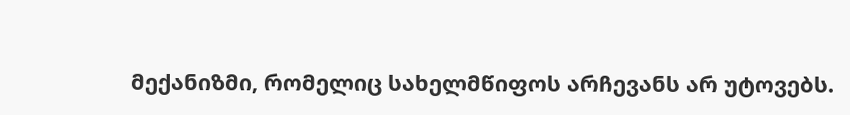მექანიზმი, რომელიც სახელმწიფოს არჩევანს არ უტოვებს.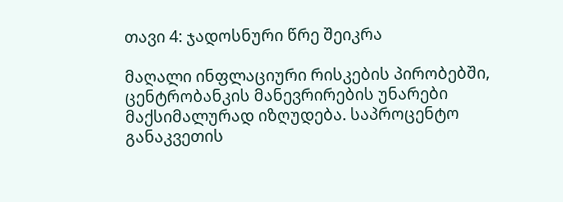თავი 4: ჯადოსნური წრე შეიკრა

მაღალი ინფლაციური რისკების პირობებში, ცენტრობანკის მანევრირების უნარები მაქსიმალურად იზღუდება. საპროცენტო განაკვეთის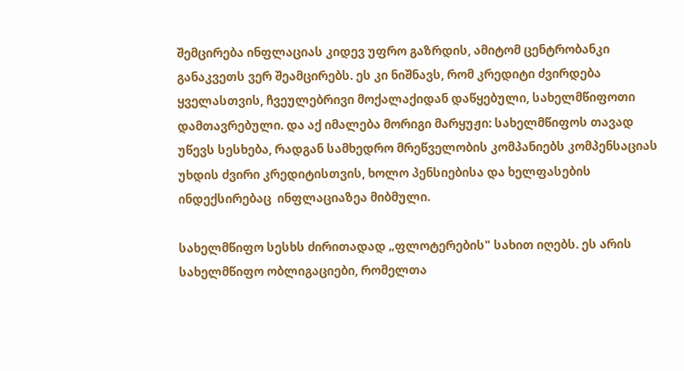შემცირება ინფლაციას კიდევ უფრო გაზრდის, ამიტომ ცენტრობანკი განაკვეთს ვერ შეამცირებს. ეს კი ნიშნავს, რომ კრედიტი ძვირდება ყველასთვის, ჩვეულებრივი მოქალაქიდან დაწყებული, სახელმწიფოთი დამთავრებული. და აქ იმალება მორიგი მარყუჟი: სახელმწიფოს თავად უწევს სესხება, რადგან სამხედრო მრეწველობის კომპანიებს კომპენსაციას უხდის ძვირი კრედიტისთვის, ხოლო პენსიებისა და ხელფასების ინდექსირებაც  ინფლაციაზეა მიბმული.

სახელმწიფო სესხს ძირითადად „ფლოტერების" სახით იღებს. ეს არის სახელმწიფო ობლიგაციები, რომელთა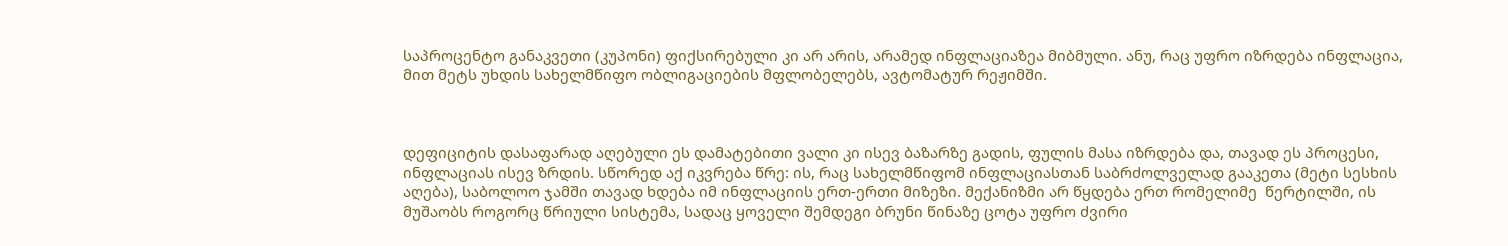საპროცენტო განაკვეთი (კუპონი) ფიქსირებული კი არ არის, არამედ ინფლაციაზეა მიბმული. ანუ, რაც უფრო იზრდება ინფლაცია, მით მეტს უხდის სახელმწიფო ობლიგაციების მფლობელებს, ავტომატურ რეჟიმში.



დეფიციტის დასაფარად აღებული ეს დამატებითი ვალი კი ისევ ბაზარზე გადის, ფულის მასა იზრდება და, თავად ეს პროცესი, ინფლაციას ისევ ზრდის. სწორედ აქ იკვრება წრე: ის, რაც სახელმწიფომ ინფლაციასთან საბრძოლველად გააკეთა (მეტი სესხის აღება), საბოლოო ჯამში თავად ხდება იმ ინფლაციის ერთ-ერთი მიზეზი. მექანიზმი არ წყდება ერთ რომელიმე  წერტილში, ის მუშაობს როგორც წრიული სისტემა, სადაც ყოველი შემდეგი ბრუნი წინაზე ცოტა უფრო ძვირი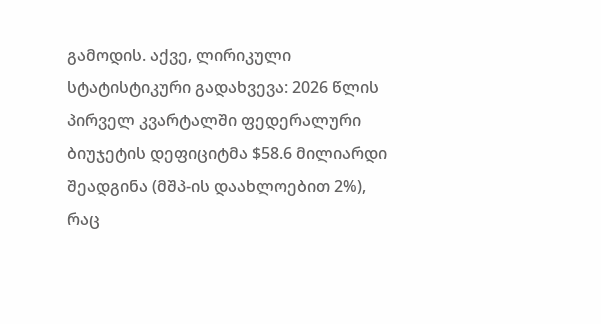გამოდის. აქვე, ლირიკული სტატისტიკური გადახვევა: 2026 წლის პირველ კვარტალში ფედერალური ბიუჯეტის დეფიციტმა $58.6 მილიარდი შეადგინა (მშპ-ის დაახლოებით 2%), რაც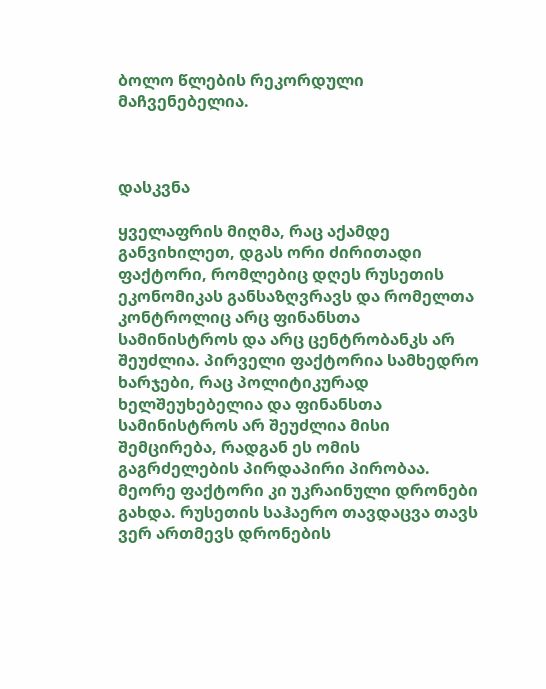ბოლო წლების რეკორდული მაჩვენებელია.



დასკვნა

ყველაფრის მიღმა, რაც აქამდე განვიხილეთ, დგას ორი ძირითადი ფაქტორი, რომლებიც დღეს რუსეთის ეკონომიკას განსაზღვრავს და რომელთა კონტროლიც არც ფინანსთა სამინისტროს და არც ცენტრობანკს არ შეუძლია. პირველი ფაქტორია სამხედრო ხარჯები, რაც პოლიტიკურად ხელშეუხებელია და ფინანსთა სამინისტროს არ შეუძლია მისი შემცირება, რადგან ეს ომის გაგრძელების პირდაპირი პირობაა. მეორე ფაქტორი კი უკრაინული დრონები გახდა. რუსეთის საჰაერო თავდაცვა თავს ვერ ართმევს დრონების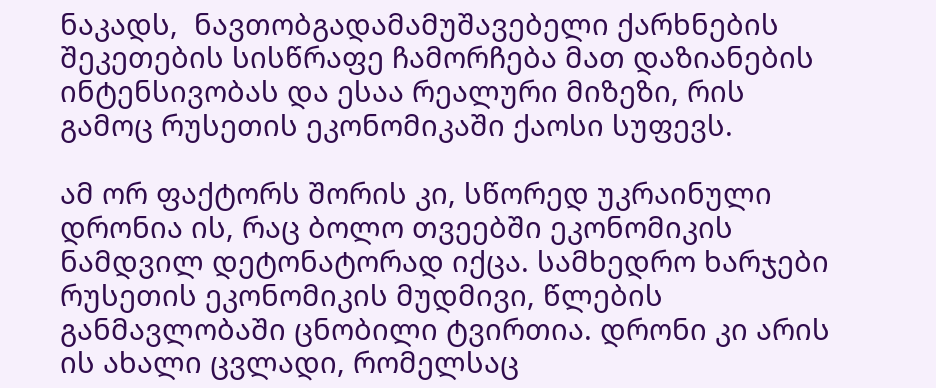ნაკადს,  ნავთობგადამამუშავებელი ქარხნების შეკეთების სისწრაფე ჩამორჩება მათ დაზიანების ინტენსივობას და ესაა რეალური მიზეზი, რის გამოც რუსეთის ეკონომიკაში ქაოსი სუფევს.

ამ ორ ფაქტორს შორის კი, სწორედ უკრაინული დრონია ის, რაც ბოლო თვეებში ეკონომიკის ნამდვილ დეტონატორად იქცა. სამხედრო ხარჯები რუსეთის ეკონომიკის მუდმივი, წლების განმავლობაში ცნობილი ტვირთია. დრონი კი არის ის ახალი ცვლადი, რომელსაც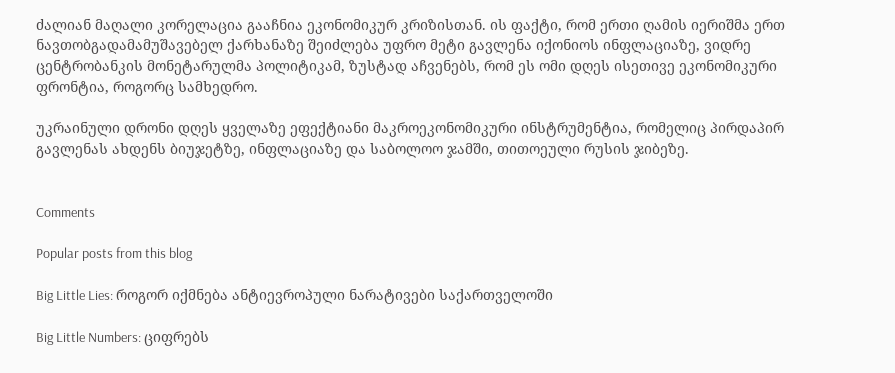ძალიან მაღალი კორელაცია გააჩნია ეკონომიკურ კრიზისთან. ის ფაქტი, რომ ერთი ღამის იერიშმა ერთ ნავთობგადამამუშავებელ ქარხანაზე შეიძლება უფრო მეტი გავლენა იქონიოს ინფლაციაზე, ვიდრე ცენტრობანკის მონეტარულმა პოლიტიკამ, ზუსტად აჩვენებს, რომ ეს ომი დღეს ისეთივე ეკონომიკური ფრონტია, როგორც სამხედრო.

უკრაინული დრონი დღეს ყველაზე ეფექტიანი მაკროეკონომიკური ინსტრუმენტია, რომელიც პირდაპირ გავლენას ახდენს ბიუჯეტზე, ინფლაციაზე და საბოლოო ჯამში, თითოეული რუსის ჯიბეზე.


Comments

Popular posts from this blog

Big Little Lies: როგორ იქმნება ანტიევროპული ნარატივები საქართველოში

Big Little Numbers: ციფრებს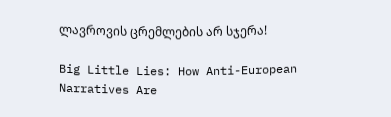ლავროვის ცრემლების არ სჯერა!

Big Little Lies: How Anti-European Narratives Are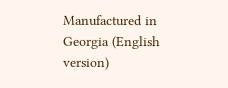Manufactured in Georgia (English version)